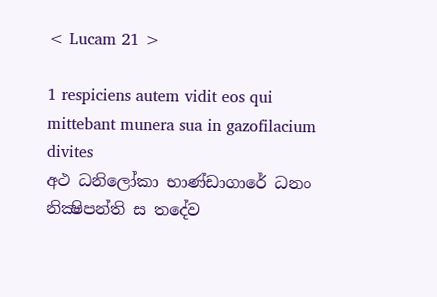< Lucam 21 >

1 respiciens autem vidit eos qui mittebant munera sua in gazofilacium divites
අථ ධනිලෝකා භාණ්ඩාගාරේ ධනං නික්‍ෂිපන්ති ස තදේව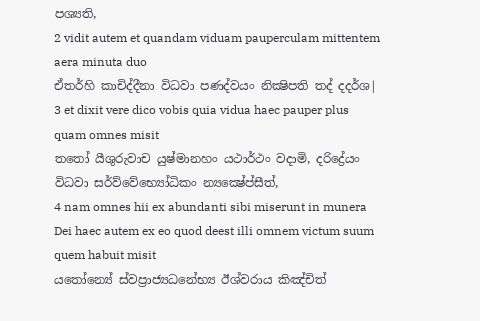පශ්‍යති,
2 vidit autem et quandam viduam pauperculam mittentem aera minuta duo
ඒතර්හි කාචිද්දීනා විධවා පණද්වයං නික්‍ෂිපති තද් දදර්ශ|
3 et dixit vere dico vobis quia vidua haec pauper plus quam omnes misit
තතෝ යීශුරුවාච යුෂ්මානහං යථාර්ථං වදාමි, දරිද්‍රේයං විධවා සර්ව්වේභ්‍යෝධිකං න්‍යක්‍ෂේප්සීත්,
4 nam omnes hii ex abundanti sibi miserunt in munera Dei haec autem ex eo quod deest illi omnem victum suum quem habuit misit
යතෝන්‍යේ ස්වප්‍රාජ්‍යධනේභ්‍ය ඊශ්වරාය කිඤ්චිත්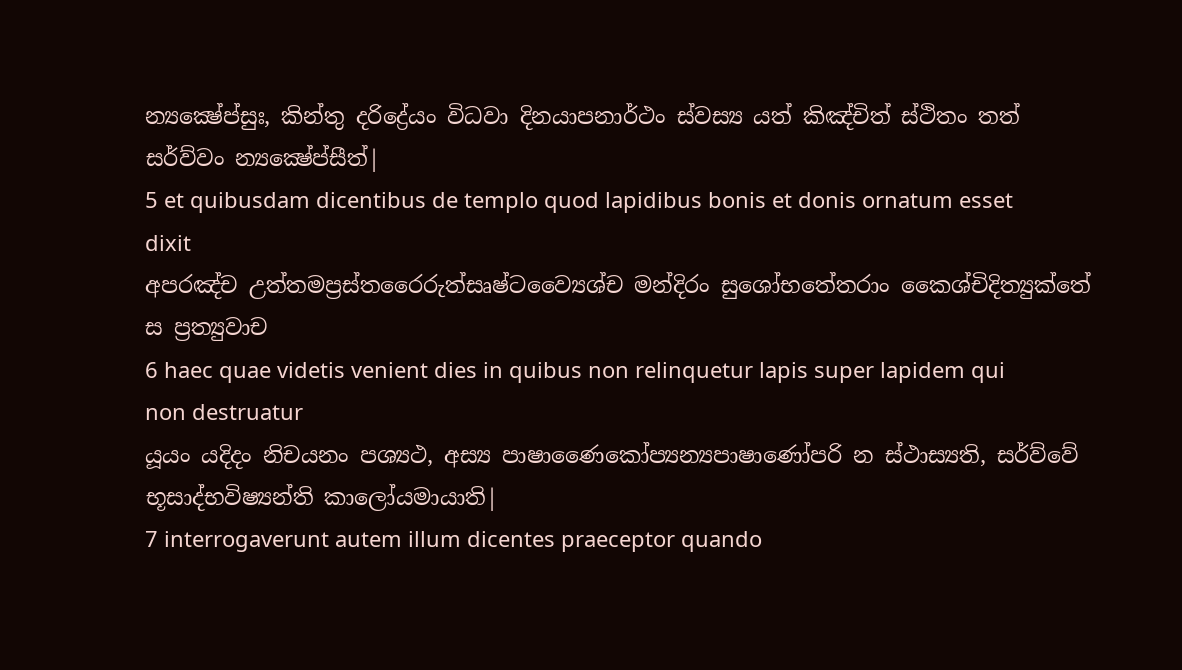න්‍යක්‍ෂේප්සුඃ, කින්තු දරිද්‍රේයං විධවා දිනයාපනාර්ථං ස්වස්‍ය යත් කිඤ්චිත් ස්ථිතං තත් සර්ව්වං න්‍යක්‍ෂේප්සීත්|
5 et quibusdam dicentibus de templo quod lapidibus bonis et donis ornatum esset dixit
අපරඤ්ච උත්තමප්‍රස්තරෛරුත්සෘෂ්ටව්‍යෛශ්ච මන්දිරං සුශෝභතේතරාං කෛශ්චිදිත්‍යුක්තේ ස ප්‍රත්‍යුවාච
6 haec quae videtis venient dies in quibus non relinquetur lapis super lapidem qui non destruatur
යූයං යදිදං නිචයනං පශ්‍යථ, අස්‍ය පාෂාණෛකෝප්‍යන්‍යපාෂාණෝපරි න ස්ථාස්‍යති, සර්ව්වේ භූසාද්භවිෂ්‍යන්ති කාලෝයමායාති|
7 interrogaverunt autem illum dicentes praeceptor quando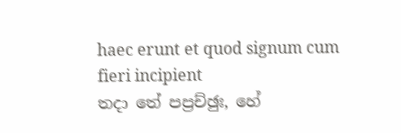haec erunt et quod signum cum fieri incipient
තදා තේ පප්‍රච්ඡුඃ, හේ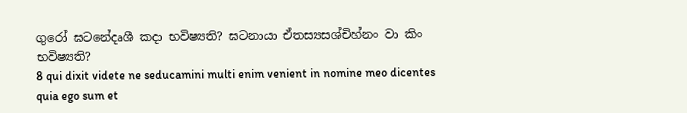ගුරෝ ඝටනේදෘශී කදා භවිෂ්‍යති? ඝටනායා ඒතස්‍යසශ්චිහ්නං වා කිං භවිෂ්‍යති?
8 qui dixit videte ne seducamini multi enim venient in nomine meo dicentes quia ego sum et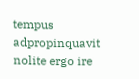tempus adpropinquavit nolite ergo ire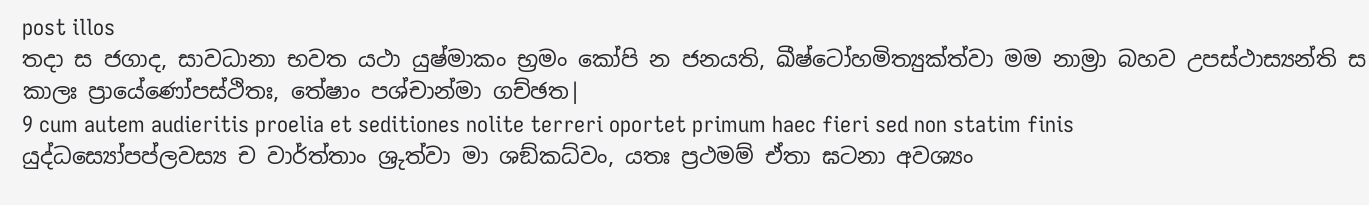post illos
තදා ස ජගාද, සාවධානා භවත යථා යුෂ්මාකං භ්‍රමං කෝපි න ජනයති, ඛීෂ්ටෝහමිත්‍යුක්ත්වා මම නාම්‍රා බහව උපස්ථාස්‍යන්ති ස කාලඃ ප්‍රායේණෝපස්ථිතඃ, තේෂාං පශ්චාන්මා ගච්ඡත|
9 cum autem audieritis proelia et seditiones nolite terreri oportet primum haec fieri sed non statim finis
යුද්ධස්‍යෝපප්ලවස්‍ය ච වාර්ත්තාං ශ්‍රුත්වා මා ශඞ්කධ්වං, යතඃ ප්‍රථමම් ඒතා ඝටනා අවශ්‍යං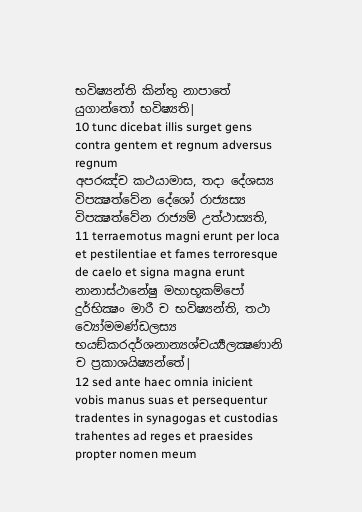භවිෂ්‍යන්ති කින්තු නාපාතේ යුගාන්තෝ භවිෂ්‍යති|
10 tunc dicebat illis surget gens contra gentem et regnum adversus regnum
අපරඤ්ච කථයාමාස, තදා දේශස්‍ය විපක්‍ෂත්වේන දේශෝ රාජ්‍යස්‍ය විපක්‍ෂත්වේන රාජ්‍යම් උත්ථාස්‍යති,
11 terraemotus magni erunt per loca et pestilentiae et fames terroresque de caelo et signa magna erunt
නානාස්ථානේෂු මහාභූකම්පෝ දුර්භික්‍ෂං මාරී ච භවිෂ්‍යන්ති, තථා ව්‍යෝමමණ්ඩලස්‍ය භයඞ්කරදර්ශනාන්‍යශ්චර්‍ය්‍යලක්‍ෂණානි ච ප්‍රකාශයිෂ්‍යන්තේ|
12 sed ante haec omnia inicient vobis manus suas et persequentur tradentes in synagogas et custodias trahentes ad reges et praesides propter nomen meum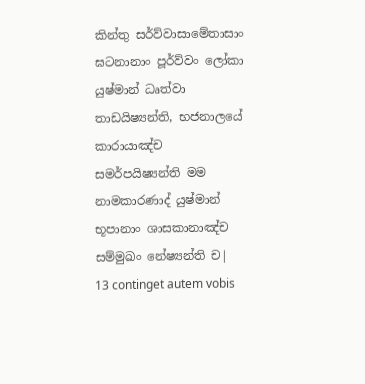කින්තු සර්ව්වාසාමේතාසාං ඝටනානාං පූර්ව්වං ලෝකා යුෂ්මාන් ධෘත්වා තාඩයිෂ්‍යන්ති, භජනාලයේ කාරායාඤ්ච සමර්පයිෂ්‍යන්ති මම නාමකාරණාද් යුෂ්මාන් භූපානාං ශාසකානාඤ්ච සම්මුඛං නේෂ්‍යන්ති ච|
13 continget autem vobis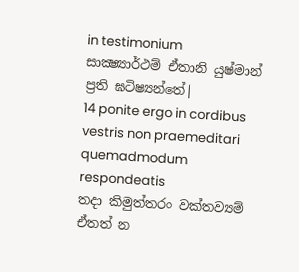in testimonium
සාක්‍ෂ්‍යාර්ථම් ඒතානි යුෂ්මාන් ප්‍රති ඝටිෂ්‍යන්තේ|
14 ponite ergo in cordibus vestris non praemeditari quemadmodum respondeatis
තදා කිමුත්තරං වක්තව්‍යම් ඒතත් න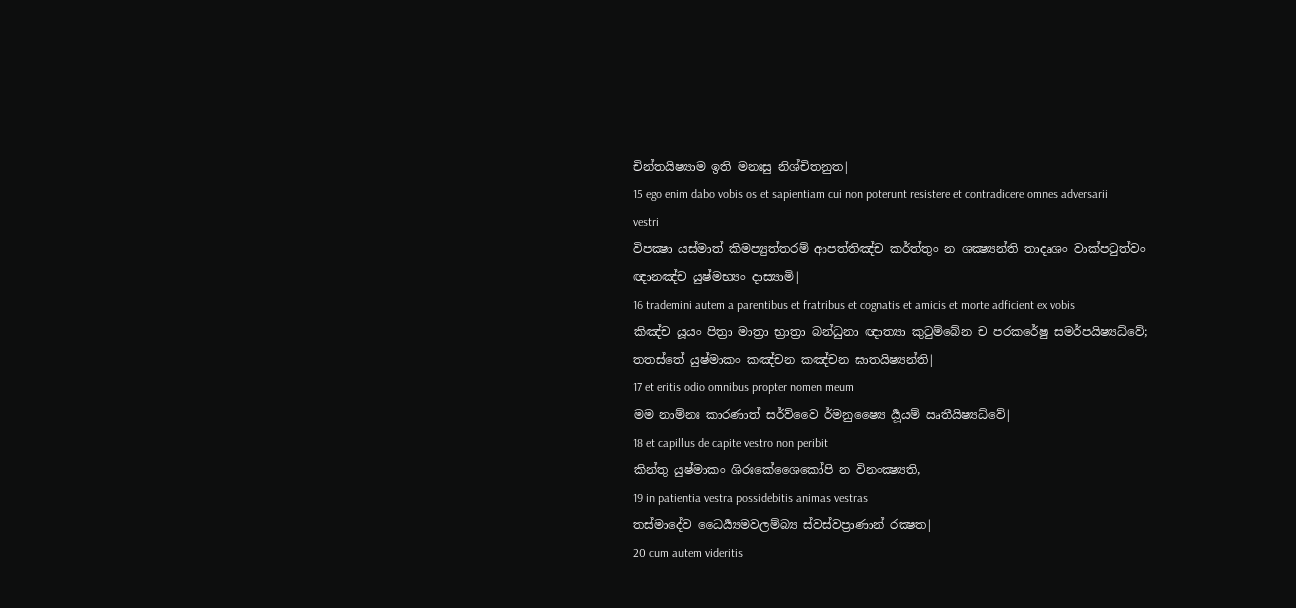චින්තයිෂ්‍යාම ඉති මනඃසු නිශ්චිතනුත|
15 ego enim dabo vobis os et sapientiam cui non poterunt resistere et contradicere omnes adversarii vestri
විපක්‍ෂා යස්මාත් කිමප්‍යුත්තරම් ආපත්තිඤ්ච කර්ත්තුං න ශක්‍ෂ්‍යන්ති තාදෘශං වාක්පටුත්වං ඥානඤ්ච යුෂ්මභ්‍යං දාස්‍යාමි|
16 trademini autem a parentibus et fratribus et cognatis et amicis et morte adficient ex vobis
කිඤ්ච යූයං පිත්‍රා මාත්‍රා භ්‍රාත්‍රා බන්ධුනා ඥාත්‍යා කුටුම්බේන ච පරකරේෂු සමර්පයිෂ්‍යධ්වේ; තතස්තේ යුෂ්මාකං කඤ්චන කඤ්චන ඝාතයිෂ්‍යන්ති|
17 et eritis odio omnibus propter nomen meum
මම නාම්නඃ කාරණාත් සර්ව්වෛ ර්මනුෂ්‍යෛ ර්‍යූයම් ඍතීයිෂ්‍යධ්වේ|
18 et capillus de capite vestro non peribit
කින්තු යුෂ්මාකං ශිරඃකේශෛකෝපි න විනංක්‍ෂ්‍යති,
19 in patientia vestra possidebitis animas vestras
තස්මාදේව ධෛර්‍ය්‍යමවලම්බ්‍ය ස්වස්වප්‍රාණාන් රක්‍ෂත|
20 cum autem videritis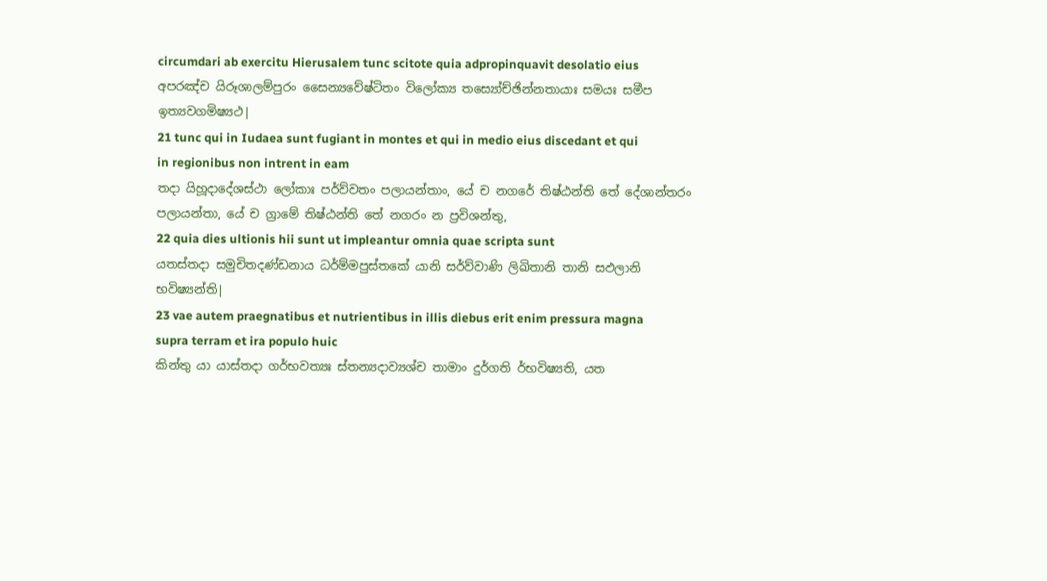circumdari ab exercitu Hierusalem tunc scitote quia adpropinquavit desolatio eius
අපරඤ්ච යිරූශාලම්පුරං සෛන්‍යවේෂ්ටිතං විලෝක්‍ය තස්‍යෝච්ඡින්නතායාඃ සමයඃ සමීප ඉත්‍යවගමිෂ්‍යථ|
21 tunc qui in Iudaea sunt fugiant in montes et qui in medio eius discedant et qui in regionibus non intrent in eam
තදා යිහූදාදේශස්ථා ලෝකාඃ පර්ව්වතං පලායන්තාං, යේ ච නගරේ තිෂ්ඨන්ති තේ දේශාන්තරං පලායන්තා, යේ ච ග්‍රාමේ තිෂ්ඨන්ති තේ නගරං න ප්‍රවිශන්තු,
22 quia dies ultionis hii sunt ut impleantur omnia quae scripta sunt
යතස්තදා සමුචිතදණ්ඩනාය ධර්ම්මපුස්තකේ යානි සර්ව්වාණි ලිඛිතානි තානි සඵලානි භවිෂ්‍යන්ති|
23 vae autem praegnatibus et nutrientibus in illis diebus erit enim pressura magna supra terram et ira populo huic
කින්තු යා යාස්තදා ගර්භවත්‍යඃ ස්තන්‍යදාව්‍යශ්ච තාමාං දුර්ගති ර්භවිෂ්‍යති, යත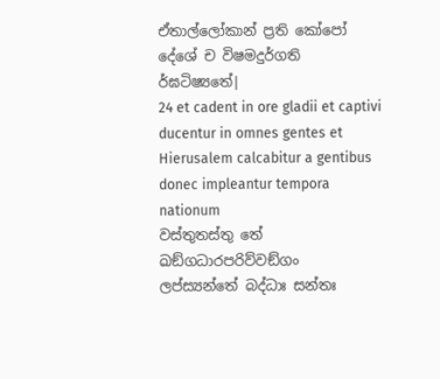ඒතාල්ලෝකාන් ප්‍රති කෝපෝ දේශේ ච විෂමදුර්ගති ර්ඝටිෂ්‍යතේ|
24 et cadent in ore gladii et captivi ducentur in omnes gentes et Hierusalem calcabitur a gentibus donec impleantur tempora nationum
වස්තුතස්තු තේ ඛඞ්ගධාරපරිව්වඞ්ගං ලප්ස්‍යන්තේ බද්ධාඃ සන්තඃ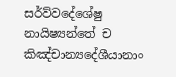සර්ව්වදේශේෂු නායිෂ්‍යන්තේ ච කිඤ්චාන්‍යදේශීයානාං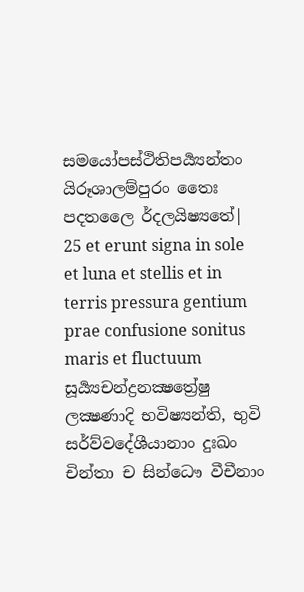සමයෝපස්ථිතිපර්‍ය්‍යන්තං යිරූශාලම්පුරං තෛඃ පදතලෛ ර්දලයිෂ්‍යතේ|
25 et erunt signa in sole et luna et stellis et in terris pressura gentium prae confusione sonitus maris et fluctuum
සූර්‍ය්‍යචන්ද්‍රනක්‍ෂත්‍රේෂු ලක්‍ෂණාදි භවිෂ්‍යන්ති, භුවි සර්ව්වදේශීයානාං දුඃඛං චින්තා ච සින්ධෞ වීචීනාං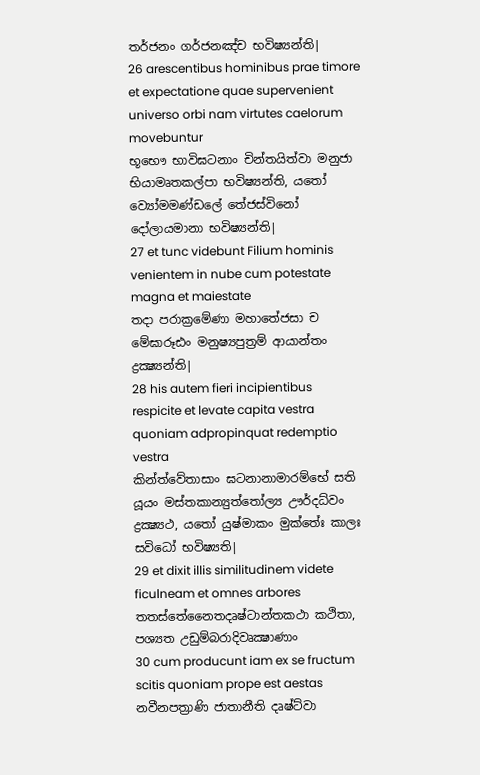තර්ජනං ගර්ජනඤ්ච භවිෂ්‍යන්ති|
26 arescentibus hominibus prae timore et expectatione quae supervenient universo orbi nam virtutes caelorum movebuntur
භූභෞ භාවිඝටනාං චින්තයිත්වා මනුජා භියාමෘතකල්පා භවිෂ්‍යන්ති, යතෝ ව්‍යෝමමණ්ඩලේ තේජස්විනෝ දෝලායමානා භවිෂ්‍යන්ති|
27 et tunc videbunt Filium hominis venientem in nube cum potestate magna et maiestate
තදා පරාක්‍රමේණා මහාතේජසා ච මේඝාරූඪං මනුෂ්‍යපුත්‍රම් ආයාන්තං ද්‍රක්‍ෂ්‍යන්ති|
28 his autem fieri incipientibus respicite et levate capita vestra quoniam adpropinquat redemptio vestra
කින්ත්වේතාසාං ඝටනානාමාරම්භේ සති යූයං මස්තකාන්‍යුත්තෝල්‍ය ඌර්දධ්වං ද්‍රක්‍ෂ්‍යථ, යතෝ යුෂ්මාකං මුක්තේඃ කාලඃ සවිධෝ භවිෂ්‍යති|
29 et dixit illis similitudinem videte ficulneam et omnes arbores
තතස්තේනෛතදෘෂ්ටාන්තකථා කථිතා, පශ්‍යත උඩුම්බරාදිවෘක්‍ෂාණාං
30 cum producunt iam ex se fructum scitis quoniam prope est aestas
නවීනපත්‍රාණි ජාතානීති දෘෂ්ට්වා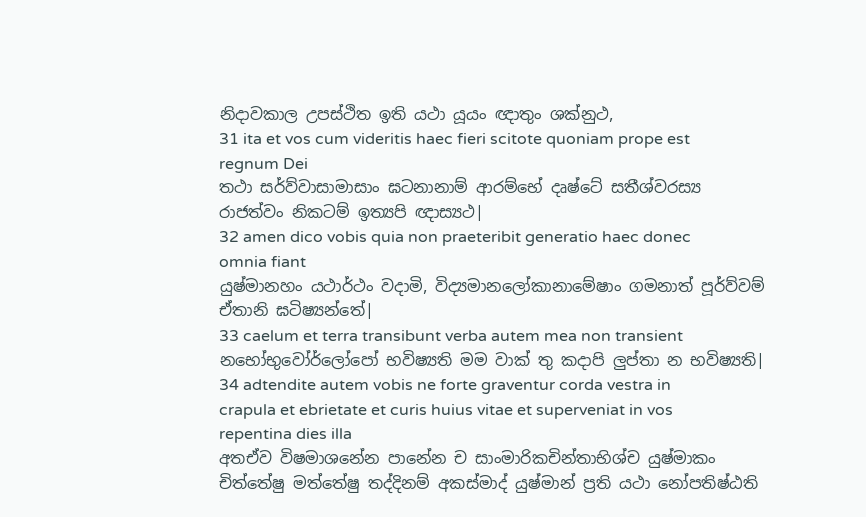නිදාවකාල උපස්ථිත ඉති යථා යූයං ඥාතුං ශක්නුථ,
31 ita et vos cum videritis haec fieri scitote quoniam prope est regnum Dei
තථා සර්ව්වාසාමාසාං ඝටනානාම් ආරම්භේ දෘෂ්ටේ සතීශ්වරස්‍ය රාජත්වං නිකටම් ඉත්‍යපි ඥාස්‍යථ|
32 amen dico vobis quia non praeteribit generatio haec donec omnia fiant
යුෂ්මානහං යථාර්ථං වදාමි, විද්‍යමානලෝකානාමේෂාං ගමනාත් පූර්ව්වම් ඒතානි ඝටිෂ්‍යන්තේ|
33 caelum et terra transibunt verba autem mea non transient
නභෝභුවෝර්ලෝපෝ භවිෂ්‍යති මම වාක් තු කදාපි ලුප්තා න භවිෂ්‍යති|
34 adtendite autem vobis ne forte graventur corda vestra in crapula et ebrietate et curis huius vitae et superveniat in vos repentina dies illa
අතඒව විෂමාශනේන පානේන ච සාංමාරිකචින්තාභිශ්ච යුෂ්මාකං චිත්තේෂු මත්තේෂු තද්දිනම් අකස්මාද් යුෂ්මාන් ප්‍රති යථා නෝපතිෂ්ඨති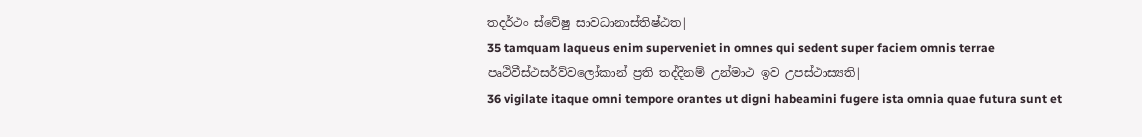තදර්ථං ස්වේෂු සාවධානාස්තිෂ්ඨත|
35 tamquam laqueus enim superveniet in omnes qui sedent super faciem omnis terrae
පෘථිවීස්ථසර්ව්වලෝකාන් ප්‍රති තද්දිනම් උන්මාථ ඉව උපස්ථාස්‍යති|
36 vigilate itaque omni tempore orantes ut digni habeamini fugere ista omnia quae futura sunt et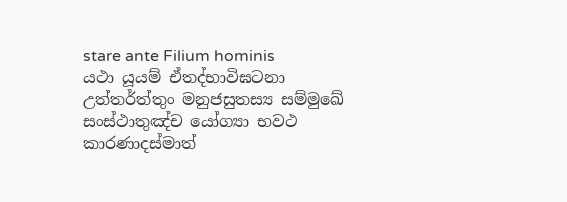stare ante Filium hominis
යථා යූයම් ඒතද්භාවිඝටනා උත්තර්ත්තුං මනුජසුතස්‍ය සම්මුඛේ සංස්ථාතුඤ්ච යෝග්‍යා භවථ කාරණාදස්මාත්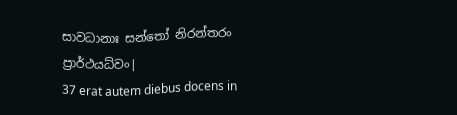සාවධානාඃ සන්තෝ නිරන්තරං ප්‍රාර්ථයධ්වං|
37 erat autem diebus docens in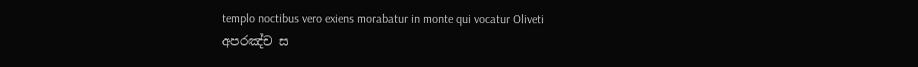templo noctibus vero exiens morabatur in monte qui vocatur Oliveti
අපරඤ්ච ස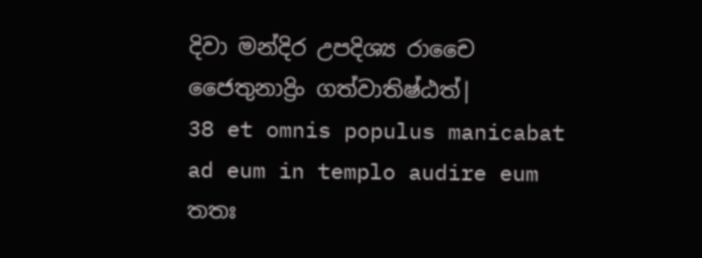දිවා මන්දිර උපදිශ්‍ය රාචෛ ජෛතුනාද්‍රිං ගත්වාතිෂ්ඨත්|
38 et omnis populus manicabat ad eum in templo audire eum
තතඃ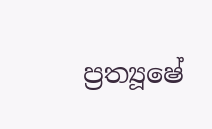ප්‍රත්‍යූෂේ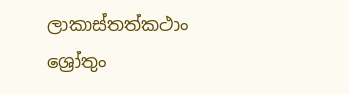ලාකාස්තත්කථාං ශ්‍රෝතුං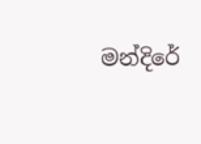මන්දිරේ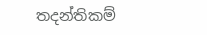තදන්තිකම්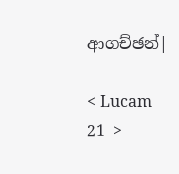ආගච්ඡන්|

< Lucam 21 >